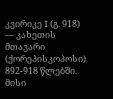კვირიკე I (გ. 918) — კახეთის მთავარი (ქორეპისკოპოსი) 892-918 წლებში. მისი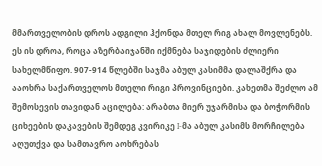მმართველობის დროს ადგილი ჰქონდა მთელ რიგ ახალ მოვლენებს. ეს ის დროა, როცა აზერბაიჯანში იქმნება საჯიდების ძლიერი სახელმწიფო. 907-914 წლებში საჯმა აბულ კასიმმა დალაშქრა და ააოხრა საქართველოს მთელი რიგი პროვინციები. კახეთმა შეძლო ამ შემოსევის თავიდან აცილება: არაბთა მიერ უჯარმისა და ბოჭორმის ციხეების დაკავების შემდეგ კვირიკე I-მა აბულ კასიმს მორჩილება აღუთქვა და სამთავრო აოხრებას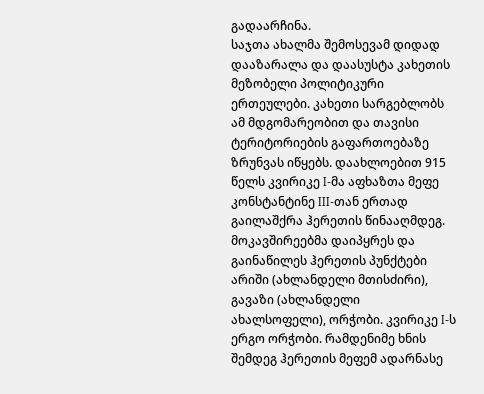გადაარჩინა.
საჯთა ახალმა შემოსევამ დიდად დააზარალა და დაასუსტა კახეთის მეზობელი პოლიტიკური ერთეულები. კახეთი სარგებლობს ამ მდგომარეობით და თავისი ტერიტორიების გაფართოებაზე ზრუნვას იწყებს. დაახლოებით 915 წელს კვირიკე I-მა აფხაზთა მეფე კონსტანტინე III-თან ერთად გაილაშქრა ჰერეთის წინააღმდეგ. მოკავშირეებმა დაიპყრეს და გაინაწილეს ჰერეთის პუნქტები არიში (ახლანდელი მთისძირი), გავაზი (ახლანდელი ახალსოფელი), ორჭობი. კვირიკე I-ს ერგო ორჭობი. რამდენიმე ხნის შემდეგ ჰერეთის მეფემ ადარნასე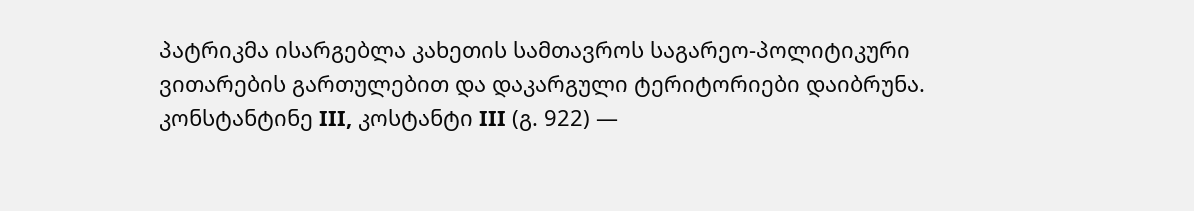პატრიკმა ისარგებლა კახეთის სამთავროს საგარეო-პოლიტიკური ვითარების გართულებით და დაკარგული ტერიტორიები დაიბრუნა.
კონსტანტინე III, კოსტანტი III (გ. 922) —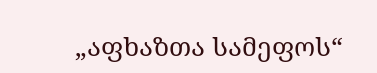„აფხაზთა სამეფოს“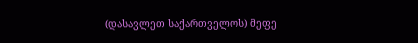(დასავლეთ საქართველოს) მეფე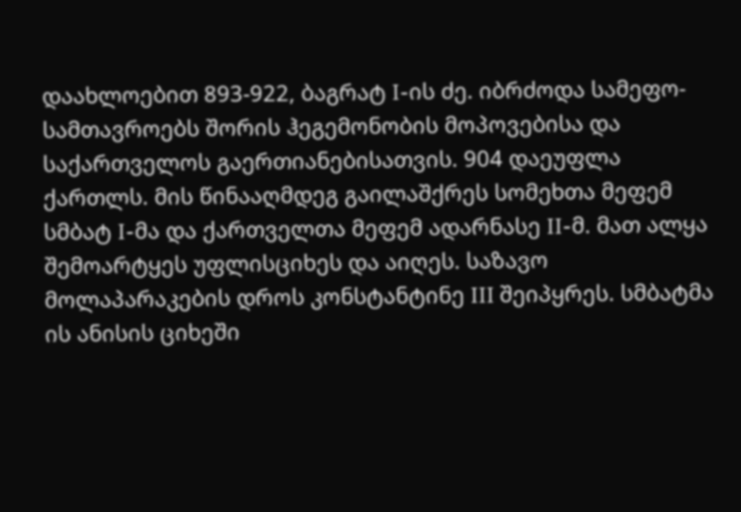დაახლოებით 893-922, ბაგრატ I-ის ძე. იბრძოდა სამეფო-სამთავროებს შორის ჰეგემონობის მოპოვებისა და საქართველოს გაერთიანებისათვის. 904 დაეუფლა ქართლს. მის წინააღმდეგ გაილაშქრეს სომეხთა მეფემ სმბატ I-მა და ქართველთა მეფემ ადარნასე II-მ. მათ ალყა შემოარტყეს უფლისციხეს და აიღეს. საზავო მოლაპარაკების დროს კონსტანტინე III შეიპყრეს. სმბატმა ის ანისის ციხეში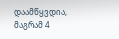დაამწყვდია, მაგრამ 4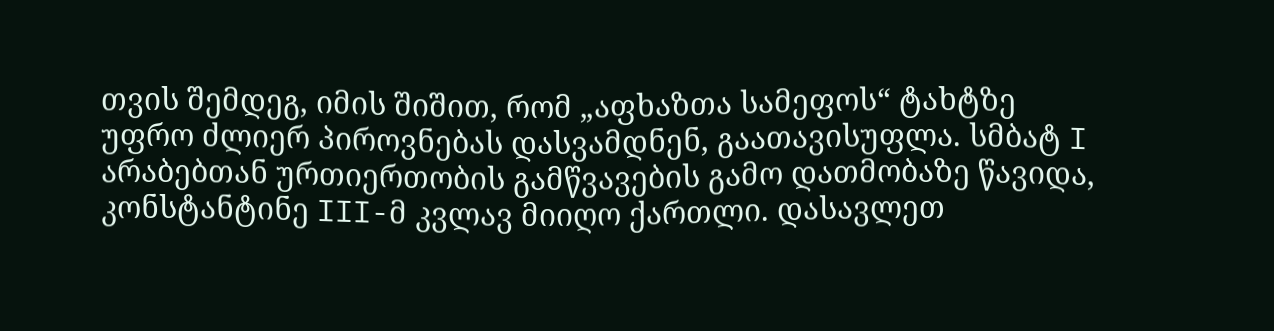თვის შემდეგ, იმის შიშით, რომ „აფხაზთა სამეფოს“ ტახტზე უფრო ძლიერ პიროვნებას დასვამდნენ, გაათავისუფლა. სმბატ I არაბებთან ურთიერთობის გამწვავების გამო დათმობაზე წავიდა, კონსტანტინე III-მ კვლავ მიიღო ქართლი. დასავლეთ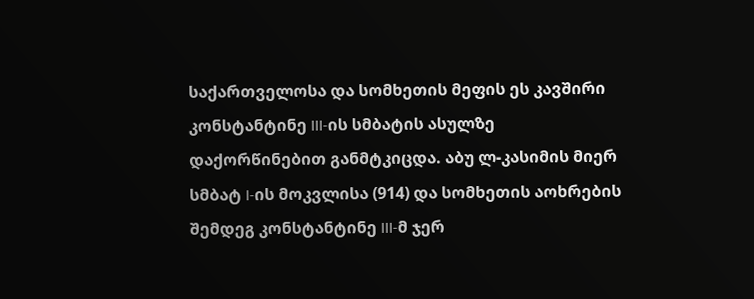საქართველოსა და სომხეთის მეფის ეს კავშირი კონსტანტინე III-ის სმბატის ასულზე დაქორწინებით განმტკიცდა. აბუ ლ-კასიმის მიერ სმბატ I-ის მოკვლისა (914) და სომხეთის აოხრების შემდეგ კონსტანტინე III-მ ჯერ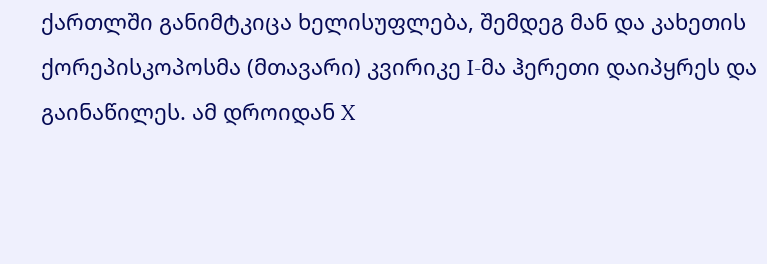ქართლში განიმტკიცა ხელისუფლება, შემდეგ მან და კახეთის ქორეპისკოპოსმა (მთავარი) კვირიკე I-მა ჰერეთი დაიპყრეს და გაინაწილეს. ამ დროიდან X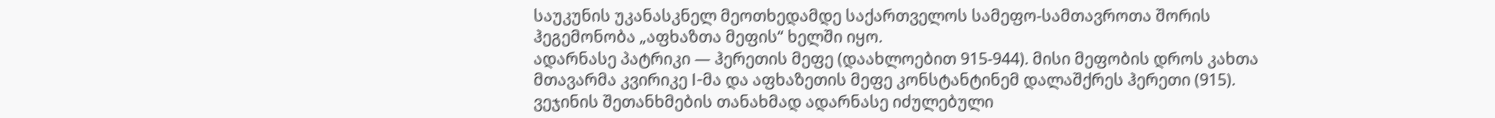საუკუნის უკანასკნელ მეოთხედამდე საქართველოს სამეფო-სამთავროთა შორის ჰეგემონობა „აფხაზთა მეფის“ ხელში იყო.
ადარნასე პატრიკი — ჰერეთის მეფე (დაახლოებით 915-944). მისი მეფობის დროს კახთა მთავარმა კვირიკე I-მა და აფხაზეთის მეფე კონსტანტინემ დალაშქრეს ჰერეთი (915). ვეჯინის შეთანხმების თანახმად ადარნასე იძულებული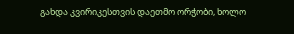გახდა კვირიკესთვის დაეთმო ორჭობი, ხოლო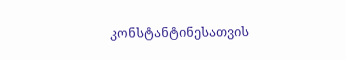კონსტანტინესათვის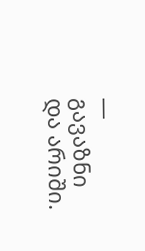— გავაზნი და არიში.